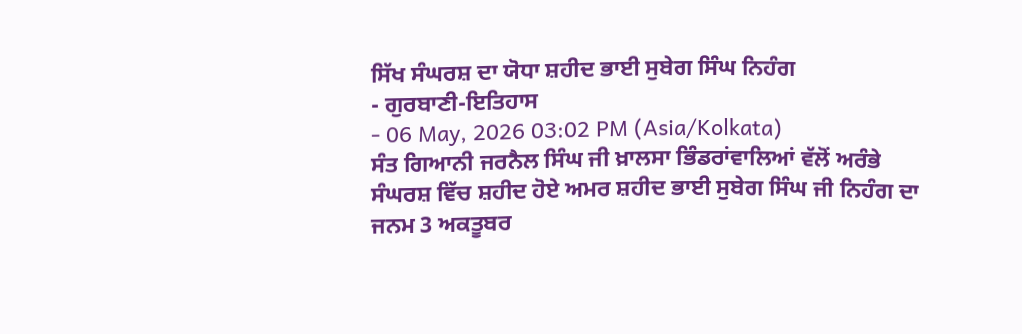ਸਿੱਖ ਸੰਘਰਸ਼ ਦਾ ਯੋਧਾ ਸ਼ਹੀਦ ਭਾਈ ਸੁਬੇਗ ਸਿੰਘ ਨਿਹੰਗ
- ਗੁਰਬਾਣੀ-ਇਤਿਹਾਸ
- 06 May, 2026 03:02 PM (Asia/Kolkata)
ਸੰਤ ਗਿਆਨੀ ਜਰਨੈਲ ਸਿੰਘ ਜੀ ਖ਼ਾਲਸਾ ਭਿੰਡਰਾਂਵਾਲਿਆਂ ਵੱਲੋਂ ਅਰੰਭੇ ਸੰਘਰਸ਼ ਵਿੱਚ ਸ਼ਹੀਦ ਹੋਏ ਅਮਰ ਸ਼ਹੀਦ ਭਾਈ ਸੁਬੇਗ ਸਿੰਘ ਜੀ ਨਿਹੰਗ ਦਾ ਜਨਮ 3 ਅਕਤੂਬਰ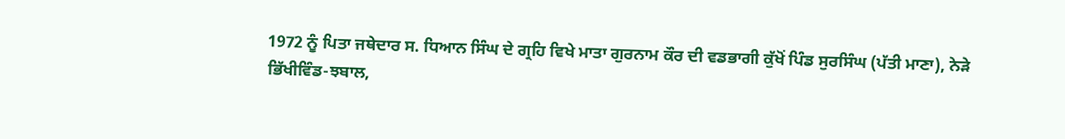1972 ਨੂੰ ਪਿਤਾ ਜਥੇਦਾਰ ਸ. ਧਿਆਨ ਸਿੰਘ ਦੇ ਗ੍ਰਹਿ ਵਿਖੇ ਮਾਤਾ ਗੁਰਨਾਮ ਕੌਰ ਦੀ ਵਡਭਾਗੀ ਕੁੱਖੋਂ ਪਿੰਡ ਸੁਰਸਿੰਘ (ਪੱਤੀ ਮਾਣਾ), ਨੇੜੇ ਭਿੱਖੀਵਿੰਡ-ਝਬਾਲ,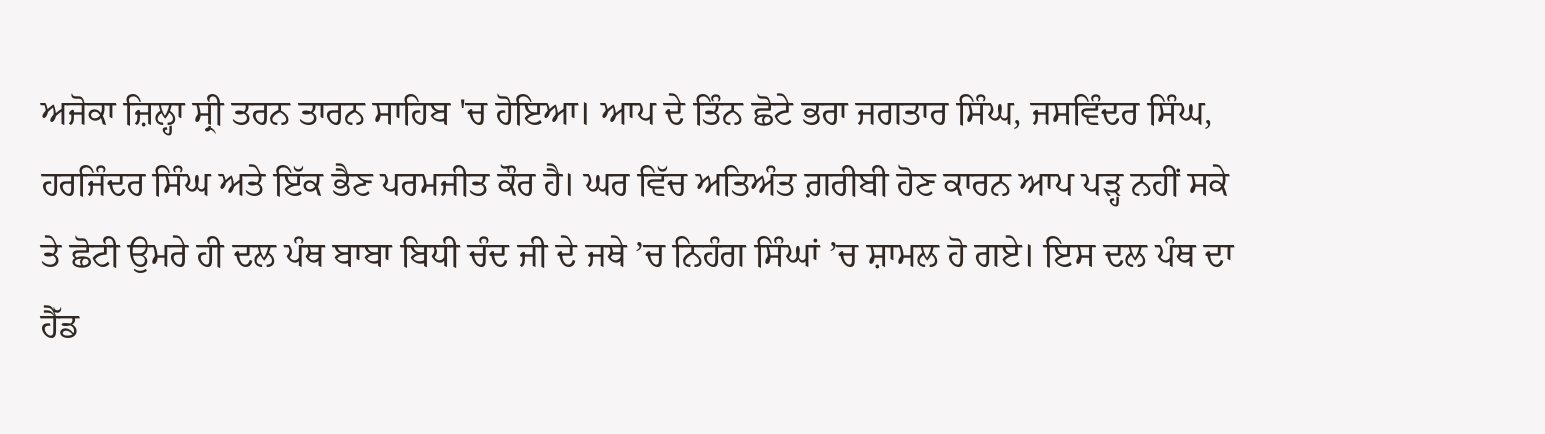ਅਜੋਕਾ ਜ਼ਿਲ੍ਹਾ ਸ੍ਰੀ ਤਰਨ ਤਾਰਨ ਸਾਹਿਬ 'ਚ ਹੋਇਆ। ਆਪ ਦੇ ਤਿੰਨ ਛੋਟੇ ਭਰਾ ਜਗਤਾਰ ਸਿੰਘ, ਜਸਵਿੰਦਰ ਸਿੰਘ, ਹਰਜਿੰਦਰ ਸਿੰਘ ਅਤੇ ਇੱਕ ਭੈਣ ਪਰਮਜੀਤ ਕੌਰ ਹੈ। ਘਰ ਵਿੱਚ ਅਤਿਅੰਤ ਗ਼ਰੀਬੀ ਹੋਣ ਕਾਰਨ ਆਪ ਪੜ੍ਹ ਨਹੀਂ ਸਕੇ ਤੇ ਛੋਟੀ ਉਮਰੇ ਹੀ ਦਲ ਪੰਥ ਬਾਬਾ ਬਿਧੀ ਚੰਦ ਜੀ ਦੇ ਜਥੇ ’ਚ ਨਿਹੰਗ ਸਿੰਘਾਂ ’ਚ ਸ਼ਾਮਲ ਹੋ ਗਏ। ਇਸ ਦਲ ਪੰਥ ਦਾ ਹੈੱਡ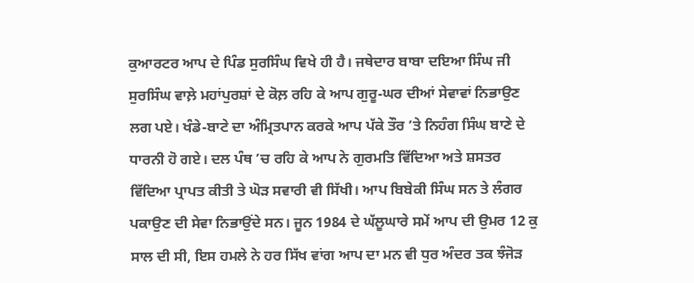ਕੁਆਰਟਰ ਆਪ ਦੇ ਪਿੰਡ ਸੁਰਸਿੰਘ ਵਿਖੇ ਹੀ ਹੈ। ਜਥੇਦਾਰ ਬਾਬਾ ਦਇਆ ਸਿੰਘ ਜੀ ਸੁਰਸਿੰਘ ਵਾਲ਼ੇ ਮਹਾਂਪੁਰਸ਼ਾਂ ਦੇ ਕੋਲ਼ ਰਹਿ ਕੇ ਆਪ ਗੁਰੂ-ਘਰ ਦੀਆਂ ਸੇਵਾਵਾਂ ਨਿਭਾਉਣ ਲਗ ਪਏ। ਖੰਡੇ-ਬਾਟੇ ਦਾ ਅੰਮ੍ਰਿਤਪਾਨ ਕਰਕੇ ਆਪ ਪੱਕੇ ਤੌਰ ’ਤੇ ਨਿਹੰਗ ਸਿੰਘ ਬਾਣੇ ਦੇ ਧਾਰਨੀ ਹੋ ਗਏ। ਦਲ ਪੰਥ ’ਚ ਰਹਿ ਕੇ ਆਪ ਨੇ ਗੁਰਮਤਿ ਵਿੱਦਿਆ ਅਤੇ ਸ਼ਸਤਰ ਵਿੱਦਿਆ ਪ੍ਰਾਪਤ ਕੀਤੀ ਤੇ ਘੋੜ ਸਵਾਰੀ ਵੀ ਸਿੱਖੀ। ਆਪ ਬਿਬੇਕੀ ਸਿੰਘ ਸਨ ਤੇ ਲੰਗਰ ਪਕਾਉਣ ਦੀ ਸੇਵਾ ਨਿਭਾਉਂਦੇ ਸਨ। ਜੂਨ 1984 ਦੇ ਘੱਲੂਘਾਰੇ ਸਮੇਂ ਆਪ ਦੀ ਉਮਰ 12 ਕੁ ਸਾਲ ਦੀ ਸੀ, ਇਸ ਹਮਲੇ ਨੇ ਹਰ ਸਿੱਖ ਵਾਂਗ ਆਪ ਦਾ ਮਨ ਵੀ ਧੁਰ ਅੰਦਰ ਤਕ ਝੰਜੋੜ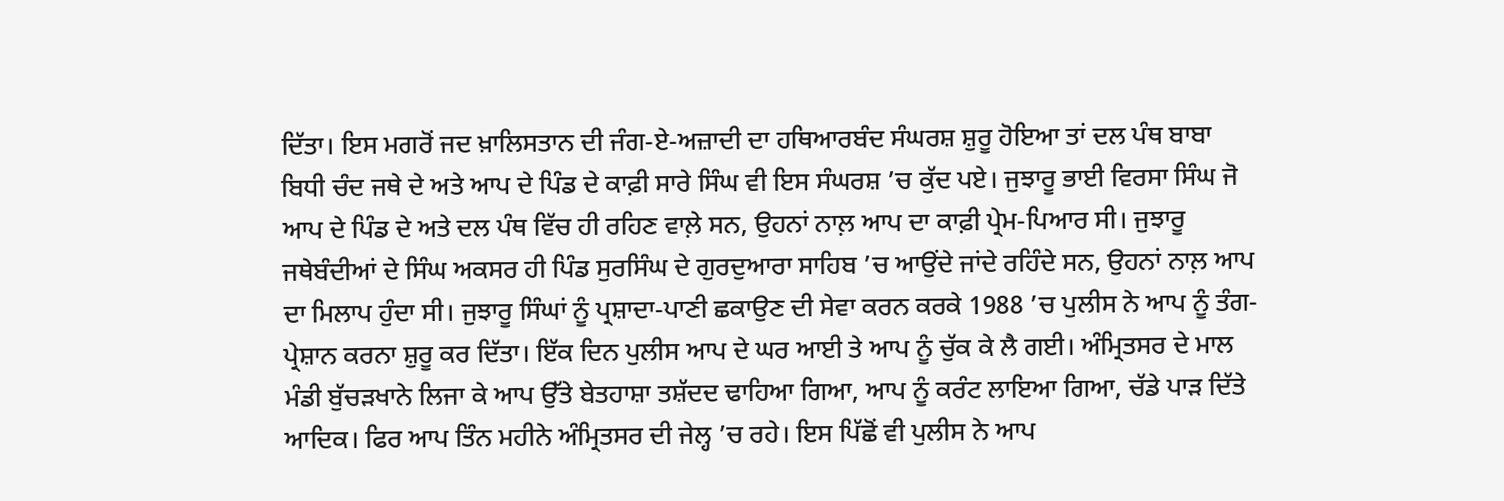ਦਿੱਤਾ। ਇਸ ਮਗਰੋਂ ਜਦ ਖ਼ਾਲਿਸਤਾਨ ਦੀ ਜੰਗ-ਏ-ਅਜ਼ਾਦੀ ਦਾ ਹਥਿਆਰਬੰਦ ਸੰਘਰਸ਼ ਸ਼ੁਰੂ ਹੋਇਆ ਤਾਂ ਦਲ ਪੰਥ ਬਾਬਾ ਬਿਧੀ ਚੰਦ ਜਥੇ ਦੇ ਅਤੇ ਆਪ ਦੇ ਪਿੰਡ ਦੇ ਕਾਫ਼ੀ ਸਾਰੇ ਸਿੰਘ ਵੀ ਇਸ ਸੰਘਰਸ਼ ’ਚ ਕੁੱਦ ਪਏ। ਜੁਝਾਰੂ ਭਾਈ ਵਿਰਸਾ ਸਿੰਘ ਜੋ ਆਪ ਦੇ ਪਿੰਡ ਦੇ ਅਤੇ ਦਲ ਪੰਥ ਵਿੱਚ ਹੀ ਰਹਿਣ ਵਾਲ਼ੇ ਸਨ, ਉਹਨਾਂ ਨਾਲ਼ ਆਪ ਦਾ ਕਾਫ਼ੀ ਪ੍ਰੇਮ-ਪਿਆਰ ਸੀ। ਜੁਝਾਰੂ ਜਥੇਬੰਦੀਆਂ ਦੇ ਸਿੰਘ ਅਕਸਰ ਹੀ ਪਿੰਡ ਸੁਰਸਿੰਘ ਦੇ ਗੁਰਦੁਆਰਾ ਸਾਹਿਬ ’ਚ ਆਉਂਦੇ ਜਾਂਦੇ ਰਹਿੰਦੇ ਸਨ, ਉਹਨਾਂ ਨਾਲ਼ ਆਪ ਦਾ ਮਿਲਾਪ ਹੁੰਦਾ ਸੀ। ਜੁਝਾਰੂ ਸਿੰਘਾਂ ਨੂੰ ਪ੍ਰਸ਼ਾਦਾ-ਪਾਣੀ ਛਕਾਉਣ ਦੀ ਸੇਵਾ ਕਰਨ ਕਰਕੇ 1988 ’ਚ ਪੁਲੀਸ ਨੇ ਆਪ ਨੂੰ ਤੰਗ-ਪ੍ਰੇਸ਼ਾਨ ਕਰਨਾ ਸ਼ੁਰੂ ਕਰ ਦਿੱਤਾ। ਇੱਕ ਦਿਨ ਪੁਲੀਸ ਆਪ ਦੇ ਘਰ ਆਈ ਤੇ ਆਪ ਨੂੰ ਚੁੱਕ ਕੇ ਲੈ ਗਈ। ਅੰਮ੍ਰਿਤਸਰ ਦੇ ਮਾਲ ਮੰਡੀ ਬੁੱਚੜਖਾਨੇ ਲਿਜਾ ਕੇ ਆਪ ਉੱਤੇ ਬੇਤਹਾਸ਼ਾ ਤਸ਼ੱਦਦ ਢਾਹਿਆ ਗਿਆ, ਆਪ ਨੂੰ ਕਰੰਟ ਲਾਇਆ ਗਿਆ, ਚੱਡੇ ਪਾੜ ਦਿੱਤੇ ਆਦਿਕ। ਫਿਰ ਆਪ ਤਿੰਨ ਮਹੀਨੇ ਅੰਮ੍ਰਿਤਸਰ ਦੀ ਜੇਲ੍ਹ ’ਚ ਰਹੇ। ਇਸ ਪਿੱਛੋਂ ਵੀ ਪੁਲੀਸ ਨੇ ਆਪ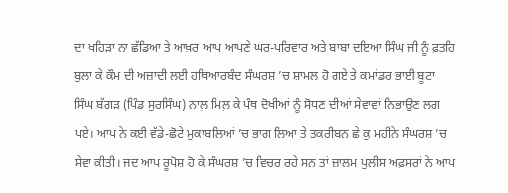ਦਾ ਖਹਿੜਾ ਨਾ ਛੱਡਿਆ ਤੇ ਆਖ਼ਰ ਆਪ ਆਪਣੇ ਘਰ-ਪਰਿਵਾਰ ਅਤੇ ਬਾਬਾ ਦਇਆ ਸਿੰਘ ਜੀ ਨੂੰ ਫ਼ਤਹਿ ਬੁਲਾ ਕੇ ਕੌਮ ਦੀ ਅਜ਼ਾਦੀ ਲਈ ਹਥਿਆਰਬੰਦ ਸੰਘਰਸ਼ ’ਚ ਸ਼ਾਮਲ ਹੋ ਗਏ ਤੇ ਕਮਾਂਡਰ ਭਾਈ ਬੂਟਾ ਸਿੰਘ ਬੱਗੜ (ਪਿੰਡ ਸੁਰਸਿੰਘ) ਨਾਲ਼ ਮਿਲ਼ ਕੇ ਪੰਥ ਦੋਖੀਆਂ ਨੂੰ ਸੋਧਣ ਦੀਆਂ ਸੇਵਾਵਾਂ ਨਿਭਾਉਣ ਲਗ ਪਏ। ਆਪ ਨੇ ਕਈ ਵੱਡੇ-ਛੋਟੇ ਮੁਕਾਬਲਿਆਂ ’ਚ ਭਾਗ ਲਿਆ ਤੇ ਤਕਰੀਬਨ ਛੇ ਕੁ ਮਹੀਨੇ ਸੰਘਰਸ਼ ’ਚ ਸੇਵਾ ਕੀਤੀ। ਜਦ ਆਪ ਰੂਪੋਸ਼ ਹੋ ਕੇ ਸੰਘਰਸ਼ ’ਚ ਵਿਚਰ ਰਹੇ ਸਨ ਤਾਂ ਜ਼ਾਲਮ ਪੁਲੀਸ ਅਫ਼ਸਰਾਂ ਨੇ ਆਪ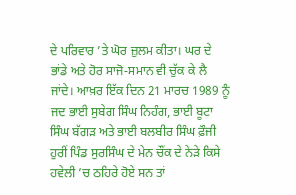ਦੇ ਪਰਿਵਾਰ ’ਤੇ ਘੋਰ ਜ਼ੁਲਮ ਕੀਤਾ। ਘਰ ਦੇ ਭਾਂਡੇ ਅਤੇ ਹੋਰ ਸਾਜੋ-ਸਮਾਨ ਵੀ ਚੁੱਕ ਕੇ ਲੈ ਜਾਂਦੇ। ਆਖ਼ਰ ਇੱਕ ਦਿਨ 21 ਮਾਰਚ 1989 ਨੂੰ ਜਦ ਭਾਈ ਸੁਬੇਗ ਸਿੰਘ ਨਿਹੰਗ, ਭਾਈ ਬੂਟਾ ਸਿੰਘ ਬੱਗੜ ਅਤੇ ਭਾਈ ਬਲਬੀਰ ਸਿੰਘ ਫ਼ੌਜੀ ਹੁਰੀਂ ਪਿੰਡ ਸੁਰਸਿੰਘ ਦੇ ਮੇਨ ਚੌਂਕ ਦੇ ਨੇੜੇ ਕਿਸੇ ਹਵੇਲੀ ’ਚ ਠਹਿਰੇ ਹੋਏ ਸਨ ਤਾਂ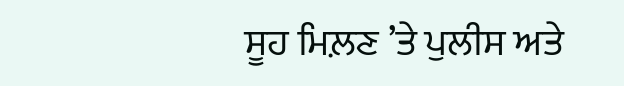ਸੂਹ ਮਿਲ਼ਣ ’ਤੇ ਪੁਲੀਸ ਅਤੇ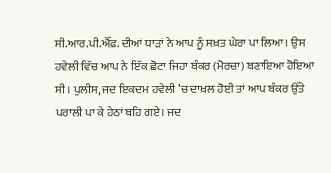ਸੀ.ਆਰ.ਪੀ.ਐੱਫ਼. ਦੀਆਂ ਧਾੜਾਂ ਨੇ ਆਪ ਨੂੰ ਸਖ਼ਤ ਘੇਰਾ ਪਾ ਲਿਆ। ਉਸ ਹਵੇਲੀ ਵਿੱਚ ਆਪ ਨੇ ਇੱਕ ਛੋਟਾ ਜਿਹਾ ਬੰਕਰ (ਮੋਰਚਾ) ਬਣਾਇਆ ਹੋਇਆ ਸੀ। ਪੁਲੀਸ, ਜਦ ਇਕਦਮ ਹਵੇਲੀ ’ਚ ਦਾਖ਼ਲ ਹੋਈ ਤਾਂ ਆਪ ਬੰਕਰ ਉੱਤੇ ਪਰਾਲੀ ਪਾ ਕੇ ਹੇਠਾਂ ਬਹਿ ਗਏ। ਜਦ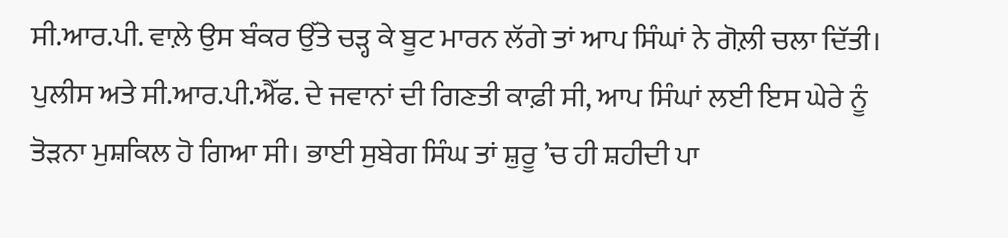ਸੀ.ਆਰ.ਪੀ. ਵਾਲ਼ੇ ਉਸ ਬੰਕਰ ਉੱਤੇ ਚੜ੍ਹ ਕੇ ਬੂਟ ਮਾਰਨ ਲੱਗੇ ਤਾਂ ਆਪ ਸਿੰਘਾਂ ਨੇ ਗੋਲ਼ੀ ਚਲਾ ਦਿੱਤੀ। ਪੁਲੀਸ ਅਤੇ ਸੀ.ਆਰ.ਪੀ.ਐੱਫ. ਦੇ ਜਵਾਨਾਂ ਦੀ ਗਿਣਤੀ ਕਾਫ਼ੀ ਸੀ, ਆਪ ਸਿੰਘਾਂ ਲਈ ਇਸ ਘੇਰੇ ਨੂੰ ਤੋੜਨਾ ਮੁਸ਼ਕਿਲ ਹੋ ਗਿਆ ਸੀ। ਭਾਈ ਸੁਬੇਗ ਸਿੰਘ ਤਾਂ ਸ਼ੁਰੂ ’ਚ ਹੀ ਸ਼ਹੀਦੀ ਪਾ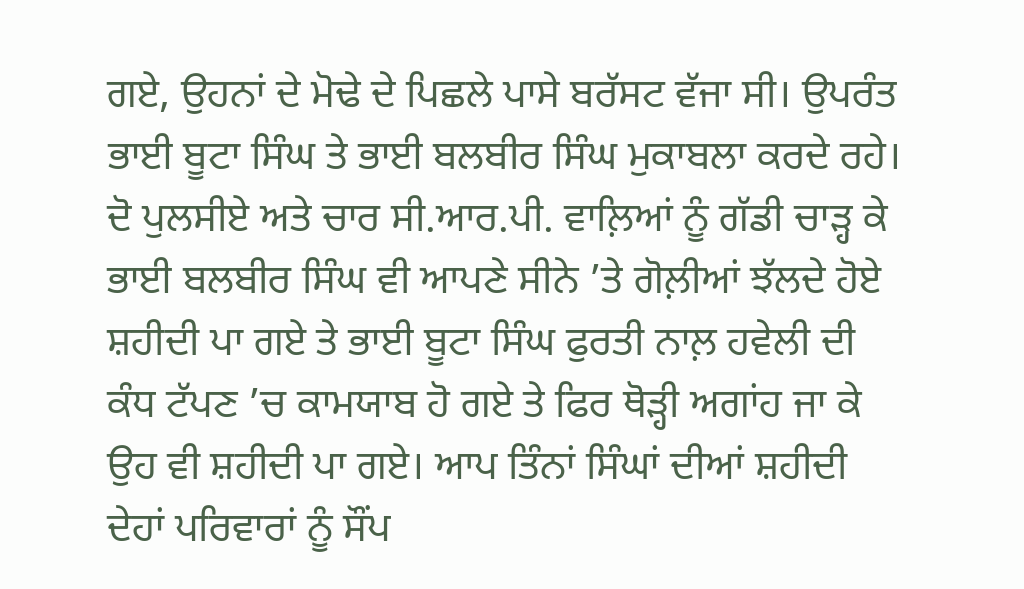ਗਏ, ਉਹਨਾਂ ਦੇ ਮੋਢੇ ਦੇ ਪਿਛਲੇ ਪਾਸੇ ਬਰੱਸਟ ਵੱਜਾ ਸੀ। ਉਪਰੰਤ ਭਾਈ ਬੂਟਾ ਸਿੰਘ ਤੇ ਭਾਈ ਬਲਬੀਰ ਸਿੰਘ ਮੁਕਾਬਲਾ ਕਰਦੇ ਰਹੇ। ਦੋ ਪੁਲਸੀਏ ਅਤੇ ਚਾਰ ਸੀ.ਆਰ.ਪੀ. ਵਾਲ਼ਿਆਂ ਨੂੰ ਗੱਡੀ ਚਾੜ੍ਹ ਕੇ ਭਾਈ ਬਲਬੀਰ ਸਿੰਘ ਵੀ ਆਪਣੇ ਸੀਨੇ ’ਤੇ ਗੋਲ਼ੀਆਂ ਝੱਲਦੇ ਹੋਏ ਸ਼ਹੀਦੀ ਪਾ ਗਏ ਤੇ ਭਾਈ ਬੂਟਾ ਸਿੰਘ ਫੁਰਤੀ ਨਾਲ਼ ਹਵੇਲੀ ਦੀ ਕੰਧ ਟੱਪਣ ’ਚ ਕਾਮਯਾਬ ਹੋ ਗਏ ਤੇ ਫਿਰ ਥੋੜ੍ਹੀ ਅਗਾਂਹ ਜਾ ਕੇ ਉਹ ਵੀ ਸ਼ਹੀਦੀ ਪਾ ਗਏ। ਆਪ ਤਿੰਨਾਂ ਸਿੰਘਾਂ ਦੀਆਂ ਸ਼ਹੀਦੀ ਦੇਹਾਂ ਪਰਿਵਾਰਾਂ ਨੂੰ ਸੌਂਪ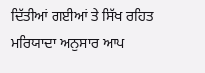ਦਿੱਤੀਆਂ ਗਈਆਂ ਤੇ ਸਿੱਖ ਰਹਿਤ ਮਰਿਯਾਦਾ ਅਨੁਸਾਰ ਆਪ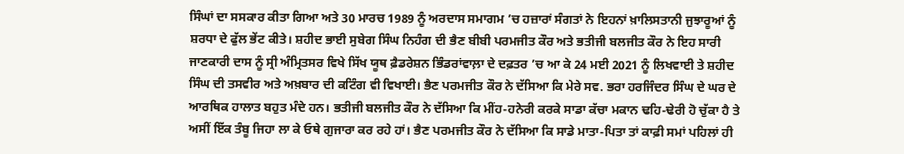ਸਿੰਘਾਂ ਦਾ ਸਸਕਾਰ ਕੀਤਾ ਗਿਆ ਅਤੇ 30 ਮਾਰਚ 1989 ਨੂੰ ਅਰਦਾਸ ਸਮਾਗਮ ’ਚ ਹਜ਼ਾਰਾਂ ਸੰਗਤਾਂ ਨੇ ਇਹਨਾਂ ਖ਼ਾਲਿਸਤਾਨੀ ਜੁਝਾਰੂਆਂ ਨੂੰ ਸ਼ਰਧਾ ਦੇ ਫੁੱਲ ਭੇਂਟ ਕੀਤੇ। ਸ਼ਹੀਦ ਭਾਈ ਸੁਬੇਗ ਸਿੰਘ ਨਿਹੰਗ ਦੀ ਭੈਣ ਬੀਬੀ ਪਰਮਜੀਤ ਕੌਰ ਅਤੇ ਭਤੀਜੀ ਬਲਜੀਤ ਕੌਰ ਨੇ ਇਹ ਸਾਰੀ ਜਾਣਕਾਰੀ ਦਾਸ ਨੂੰ ਸ੍ਰੀ ਅੰਮ੍ਰਿਤਸਰ ਵਿਖੇ ਸਿੱਖ ਯੂਥ ਫ਼ੈਡਰੇਸ਼ਨ ਭਿੰਡਰਾਂਵਾਲ਼ਾ ਦੇ ਦਫ਼ਤਰ ’ਚ ਆ ਕੇ 24 ਮਈ 2021 ਨੂੰ ਲਿਖਵਾਈ ਤੇ ਸ਼ਹੀਦ ਸਿੰਘ ਦੀ ਤਸਵੀਰ ਅਤੇ ਅਖ਼ਬਾਰ ਦੀ ਕਟਿੰਗ ਵੀ ਵਿਖਾਈ। ਭੈਣ ਪਰਮਜੀਤ ਕੌਰ ਨੇ ਦੱਸਿਆ ਕਿ ਮੇਰੇ ਸਵ. ਭਰਾ ਹਰਜਿੰਦਰ ਸਿੰਘ ਦੇ ਘਰ ਦੇ ਆਰਥਿਕ ਹਾਲਾਤ ਬਹੁਤ ਮੰਦੇ ਹਨ। ਭਤੀਜੀ ਬਲਜੀਤ ਕੌਰ ਨੇ ਦੱਸਿਆ ਕਿ ਮੀਂਹ-ਹਨੇਰੀ ਕਰਕੇ ਸਾਡਾ ਕੱਚਾ ਮਕਾਨ ਢਹਿ-ਢੇਰੀ ਹੋ ਚੁੱਕਾ ਹੈ ਤੇ ਅਸੀਂ ਇੱਕ ਤੰਬੂ ਜਿਹਾ ਲਾ ਕੇ ਓਥੇ ਗੁਜਾਰਾ ਕਰ ਰਹੇ ਹਾਂ। ਭੈਣ ਪਰਮਜੀਤ ਕੌਰ ਨੇ ਦੱਸਿਆ ਕਿ ਸਾਡੇ ਮਾਤਾ-ਪਿਤਾ ਤਾਂ ਕਾਫ਼ੀ ਸਮਾਂ ਪਹਿਲਾਂ ਹੀ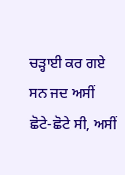ਚੜ੍ਹਾਈ ਕਰ ਗਏ ਸਨ ਜਦ ਅਸੀਂ ਛੋਟੇ-ਛੋਟੇ ਸੀ, ਅਸੀਂ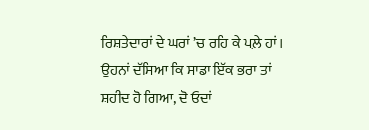ਰਿਸ਼ਤੇਦਾਰਾਂ ਦੇ ਘਰਾਂ ’ਚ ਰਹਿ ਕੇ ਪਲ਼ੇ ਹਾਂ। ਉਹਨਾਂ ਦੱਸਿਆ ਕਿ ਸਾਡਾ ਇੱਕ ਭਰਾ ਤਾਂ ਸ਼ਹੀਦ ਹੋ ਗਿਆ, ਦੋ ਓਦਾਂ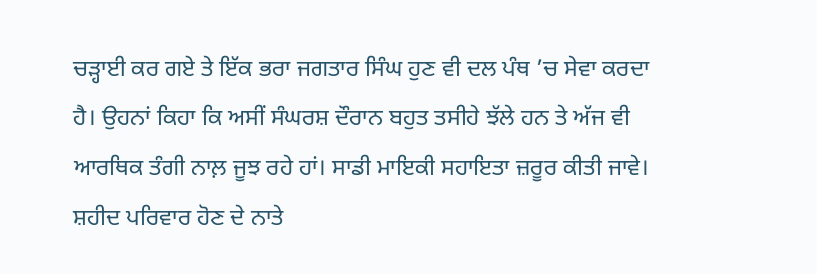ਚੜ੍ਹਾਈ ਕਰ ਗਏ ਤੇ ਇੱਕ ਭਰਾ ਜਗਤਾਰ ਸਿੰਘ ਹੁਣ ਵੀ ਦਲ ਪੰਥ ’ਚ ਸੇਵਾ ਕਰਦਾ ਹੈ। ਉਹਨਾਂ ਕਿਹਾ ਕਿ ਅਸੀਂ ਸੰਘਰਸ਼ ਦੌਰਾਨ ਬਹੁਤ ਤਸੀਹੇ ਝੱਲੇ ਹਨ ਤੇ ਅੱਜ ਵੀ ਆਰਥਿਕ ਤੰਗੀ ਨਾਲ਼ ਜੂਝ ਰਹੇ ਹਾਂ। ਸਾਡੀ ਮਾਇਕੀ ਸਹਾਇਤਾ ਜ਼ਰੂਰ ਕੀਤੀ ਜਾਵੇ। ਸ਼ਹੀਦ ਪਰਿਵਾਰ ਹੋਣ ਦੇ ਨਾਤੇ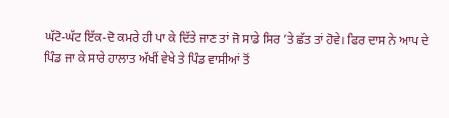ਘੱਟੋ-ਘੱਟ ਇੱਕ-ਦੋ ਕਮਰੇ ਹੀ ਪਾ ਕੇ ਦਿੱਤੇ ਜਾਣ ਤਾਂ ਜੋ ਸਾਡੇ ਸਿਰ ’ਤੇ ਛੱਤ ਤਾਂ ਹੋਵੇ। ਫਿਰ ਦਾਸ ਨੇ ਆਪ ਦੇ ਪਿੰਡ ਜਾ ਕੇ ਸਾਰੇ ਹਾਲਾਤ ਅੱਖੀਂ ਵੇਖੇ ਤੇ ਪਿੰਡ ਵਾਸੀਆਂ ਤੋਂ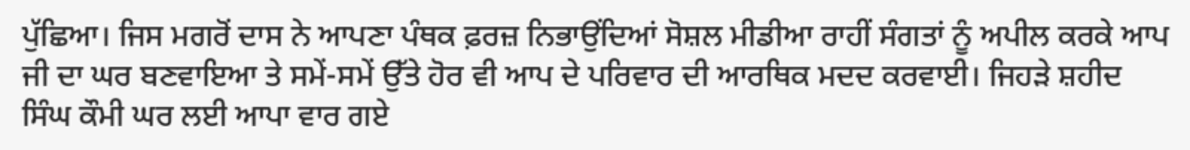ਪੁੱਛਿਆ। ਜਿਸ ਮਗਰੋਂ ਦਾਸ ਨੇ ਆਪਣਾ ਪੰਥਕ ਫ਼ਰਜ਼ ਨਿਭਾਉਂਦਿਆਂ ਸੋਸ਼ਲ ਮੀਡੀਆ ਰਾਹੀਂ ਸੰਗਤਾਂ ਨੂੰ ਅਪੀਲ ਕਰਕੇ ਆਪ ਜੀ ਦਾ ਘਰ ਬਣਵਾਇਆ ਤੇ ਸਮੇਂ-ਸਮੇਂ ਉੱਤੇ ਹੋਰ ਵੀ ਆਪ ਦੇ ਪਰਿਵਾਰ ਦੀ ਆਰਥਿਕ ਮਦਦ ਕਰਵਾਈ। ਜਿਹੜੇ ਸ਼ਹੀਦ ਸਿੰਘ ਕੌਮੀ ਘਰ ਲਈ ਆਪਾ ਵਾਰ ਗਏ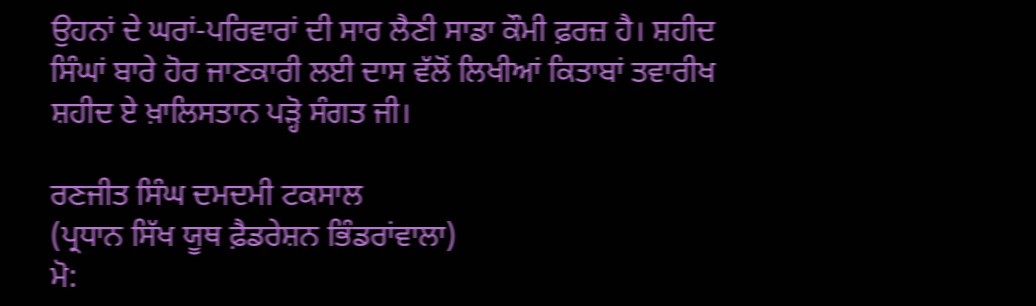ਉਹਨਾਂ ਦੇ ਘਰਾਂ-ਪਰਿਵਾਰਾਂ ਦੀ ਸਾਰ ਲੈਣੀ ਸਾਡਾ ਕੌਮੀ ਫ਼ਰਜ਼ ਹੈ। ਸ਼ਹੀਦ ਸਿੰਘਾਂ ਬਾਰੇ ਹੋਰ ਜਾਣਕਾਰੀ ਲਈ ਦਾਸ ਵੱਲੋਂ ਲਿਖੀਆਂ ਕਿਤਾਬਾਂ ਤਵਾਰੀਖ ਸ਼ਹੀਦ ਏ ਖ਼ਾਲਿਸਤਾਨ ਪੜ੍ਹੋ ਸੰਗਤ ਜੀ।

ਰਣਜੀਤ ਸਿੰਘ ਦਮਦਮੀ ਟਕਸਾਲ
(ਪ੍ਰਧਾਨ ਸਿੱਖ ਯੂਥ ਫ਼ੈਡਰੇਸ਼ਨ ਭਿੰਡਰਾਂਵਾਲਾ)
ਮੋ: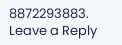8872293883.
Leave a Reply